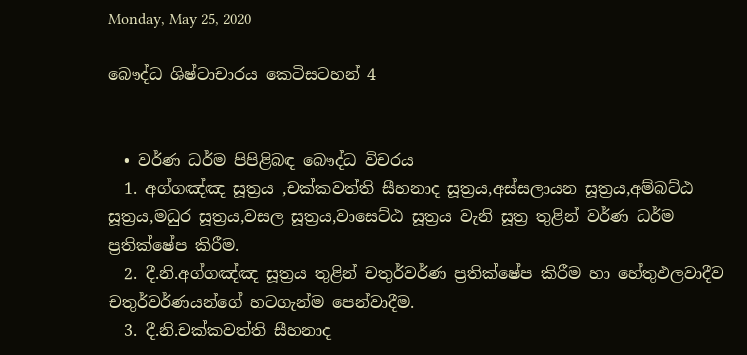Monday, May 25, 2020

බෞද්ධ ශිෂ්ටාචාරය කෙටිසටහන් 4


  • වර්ණ ධර්ම පිපිළිබඳ බෞද්ධ විචරය
  1. අග්ගඤ්ඤ සූත්‍රය ,චක්කවත්ති සීහනාද සූත්‍රය,අස්සලායන සූත්‍රය,අම්බට්ඨ සූත්‍රය,මධුර සූත්‍රය,වසල සූත්‍රය,වාසෙට්ඨ සූත්‍රය වැනි සූත්‍ර තුළින් වර්ණ ධර්ම ප්‍රතික්ෂේප කිරීම.
  2. දී.නි.අග්ගඤ්ඤ සූත්‍රය තුළින් චතුර්වර්ණ ප්‍රතික්ෂේප කිරීම හා හේතුඵලවාදීව චතුර්වර්ණයන්ගේ හටගැන්ම පෙන්වාදීම.
  3. දී.නි.චක්කවත්ති සීහනාද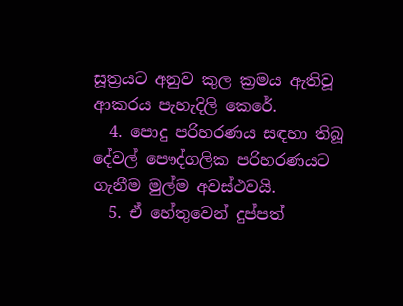සූත්‍රයට අනුව කුල ක්‍රමය ඇතිවූ ආකරය පැහැදිලි කෙරේ.
  4. පොදු පරිහරණය සඳහා තිබූ දේවල් පෞද්ගලික පරිහරණයට ගැනීම මුල්ම අවස්ථවයි.
  5. ඒ හේතුවෙන් දුප්පත්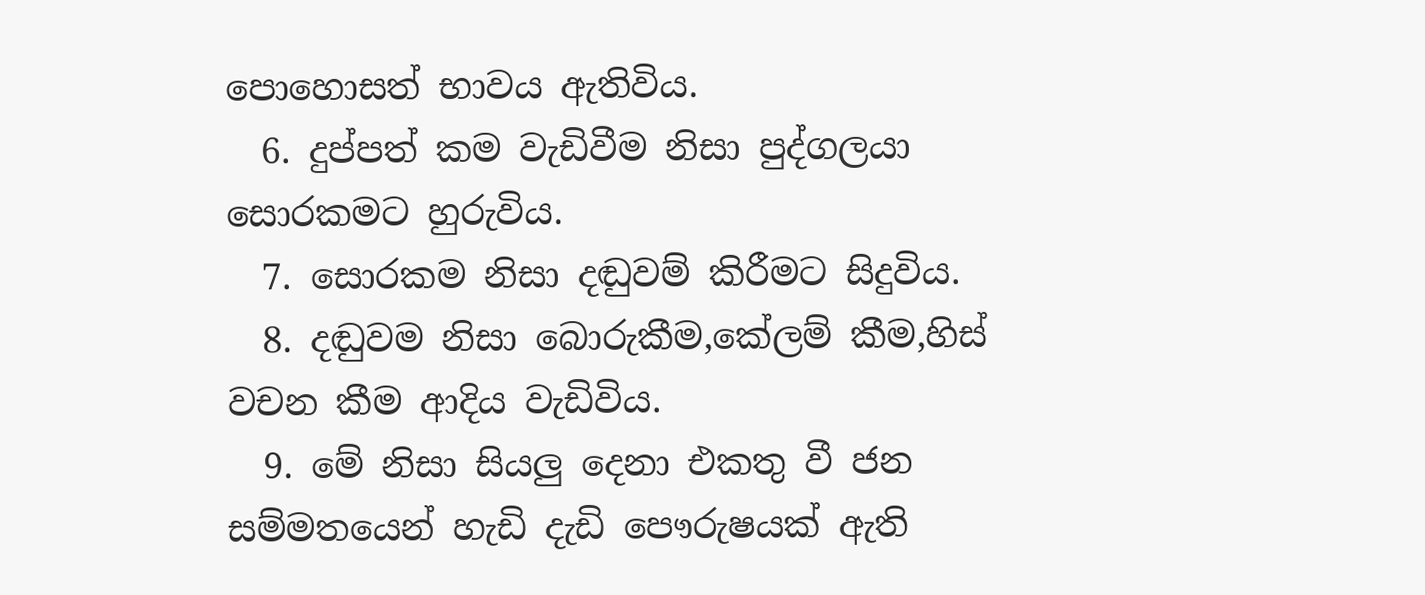පොහොසත් භාවය ඇතිවිය.
  6. දුප්පත් කම වැඩිවීම නිසා පුද්ගලයා සොරකමට හුරුවිය.
  7. සොරකම නිසා දඬුවම් කිරීමට සිදුවිය.
  8. දඬුවම නිසා බොරුකීම,කේලම් කීම,හිස් වචන කීම ආදිය වැඩිවිය.
  9. මේ නිසා සියලු දෙනා එකතු වී ජන සම්මතයෙන් හැඩි දැඩි පෞරුෂයක් ඇති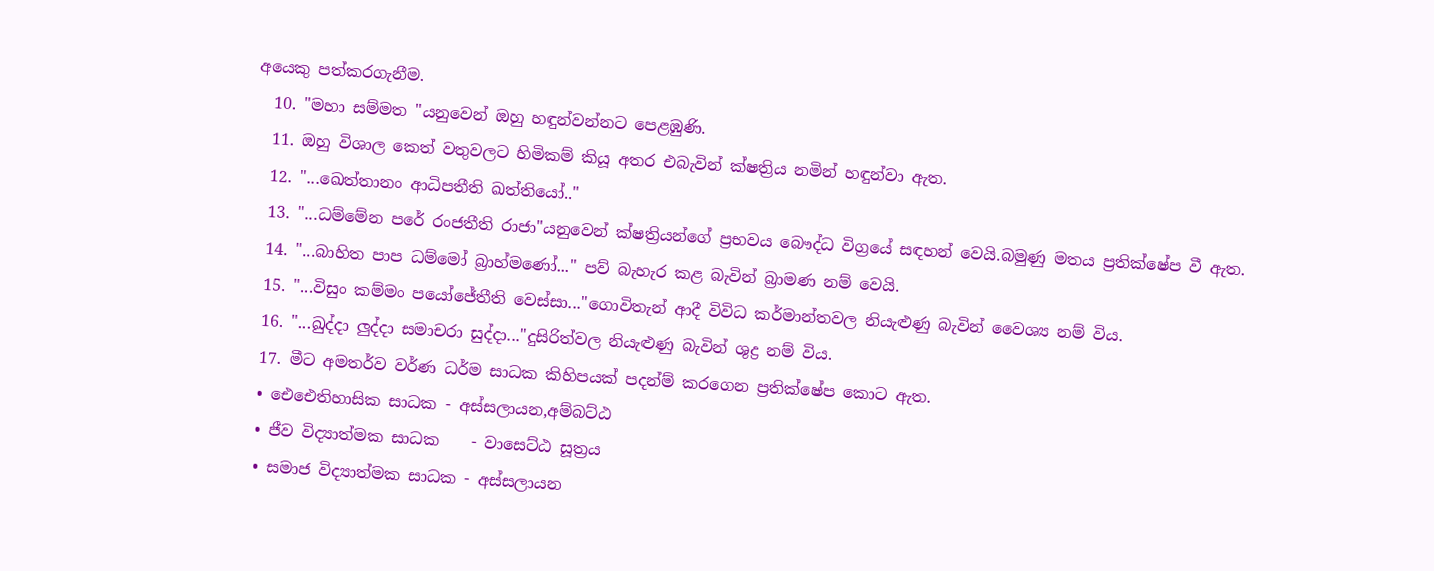අයෙකු පත්කරගැනීම.
  10. "මහා සම්මත "යනුවෙන් ඔහු හඳුන්වන්නට පෙළඹුණි.
  11. ඔහු විශාල කෙත් වතුවලට හිමිකම් කියූ අතර එබැවින් ක්ෂත්‍රිය නමින් හඳුන්වා ඇත.
  12. "...ඛෙත්තානං ආධිපතීති ඛත්තියෝ.."
  13. "...ධම්මේන පරේ රංජතීති රාජා"යනුවෙන් ක්ෂත්‍රියන්ගේ ප්‍රභවය බෞද්ධ විග්‍රයේ සඳහන් වෙයි.බමුණු මතය ප්‍රතික්ෂේප වී ඇත.
  14. "...බාහිත පාප ධම්මෝ බ්‍රාහ්මණෝ..." පව් බැහැර කළ බැවින් බ්‍රාමණ නම් වෙයි.
  15. "...විසුං කම්මං පයෝජේතීති වෙස්සා..."ගොවිතැන් ආදී විවිධ කර්මාන්තවල නියැළුණු බැවින් වෛශ්‍ය නම් විය.
  16. "...ඛුද්දා ලුද්දා සමාචරා සුද්දා..."දුසිරිත්වල නියැළුණු බැවින් ශුද්‍ර නම් විය.
  17. මීට අමතර්ව වර්ණ ධර්ම සාධක කිහිපයක් පදන්ම් කරගෙන ප්‍රතික්ෂේප කොට ඇත.
  • ඓඓතිහාසික සාධක - අස්සලායන,අම්බට්ඨ
  • ජීව විද්‍යාත්මක සාධක    - වාසෙට්ඨ සූත්‍රය
  • සමාජ විද්‍යාත්මක සාධක - අස්සලායන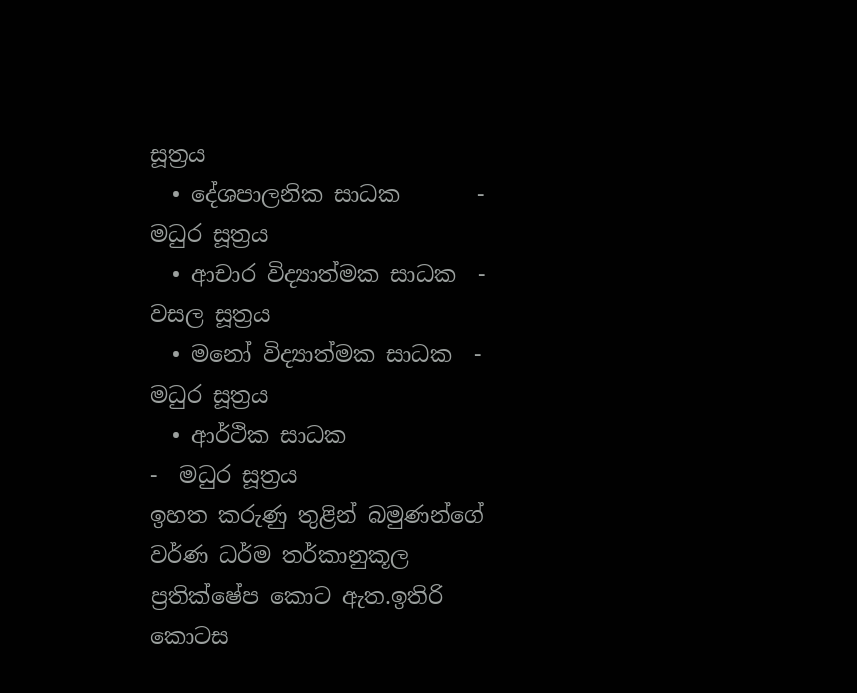සූත්‍රය
  • දේශපාලනික සාධක       - මධුර සූත්‍රය
  • ආචාර විද්‍යාත්මක සාධක  - වසල සූත්‍රය
  • මනෝ විද්‍යාත්මක සාධක  - මධුර සූත්‍රය
  • ආර්ථික සාධක                 -  මධුර සූත්‍රය
ඉහත කරුණු තුළින් බමුණන්ගේ වර්ණ ධර්ම තර්කානුකූල ප්‍රතික්ෂේප කොට ඇත.ඉතිරි කොටස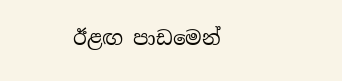ඊළඟ පාඩමෙන්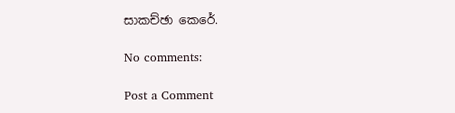සාකච්ඡා කෙරේ.

No comments:

Post a Comment